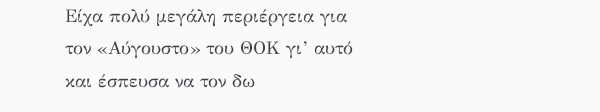Είχα πολύ μεγάλη περιέργεια για τον «Αύγουστο» του ΘΟΚ γι’ αυτό και έσπευσα να τον δω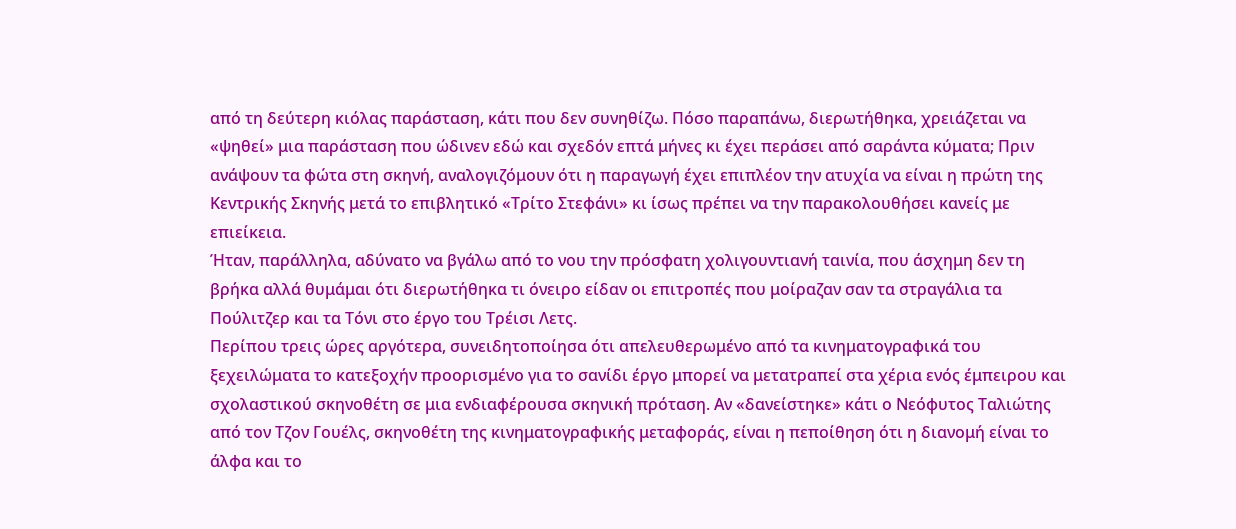από τη δεύτερη κιόλας παράσταση, κάτι που δεν συνηθίζω. Πόσο παραπάνω, διερωτήθηκα, χρειάζεται να «ψηθεί» μια παράσταση που ώδινεν εδώ και σχεδόν επτά μήνες κι έχει περάσει από σαράντα κύματα; Πριν ανάψουν τα φώτα στη σκηνή, αναλογιζόμουν ότι η παραγωγή έχει επιπλέον την ατυχία να είναι η πρώτη της Κεντρικής Σκηνής μετά το επιβλητικό «Τρίτο Στεφάνι» κι ίσως πρέπει να την παρακολουθήσει κανείς με επιείκεια.
Ήταν, παράλληλα, αδύνατο να βγάλω από το νου την πρόσφατη χολιγουντιανή ταινία, που άσχημη δεν τη βρήκα αλλά θυμάμαι ότι διερωτήθηκα τι όνειρο είδαν οι επιτροπές που μοίραζαν σαν τα στραγάλια τα Πούλιτζερ και τα Τόνι στο έργο του Τρέισι Λετς.
Περίπου τρεις ώρες αργότερα, συνειδητοποίησα ότι απελευθερωμένο από τα κινηματογραφικά του ξεχειλώματα το κατεξοχήν προορισμένο για το σανίδι έργο μπορεί να μετατραπεί στα χέρια ενός έμπειρου και σχολαστικού σκηνοθέτη σε μια ενδιαφέρουσα σκηνική πρόταση. Αν «δανείστηκε» κάτι ο Νεόφυτος Ταλιώτης από τον Τζον Γουέλς, σκηνοθέτη της κινηματογραφικής μεταφοράς, είναι η πεποίθηση ότι η διανομή είναι το άλφα και το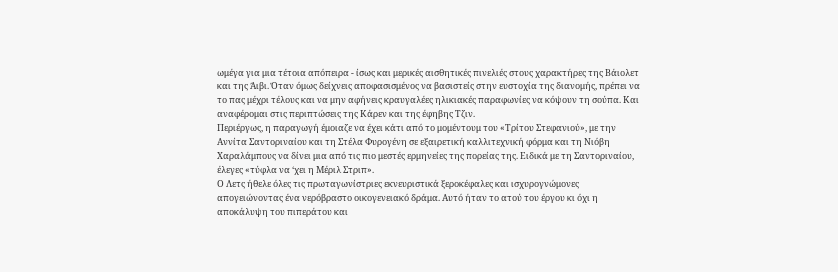ωμέγα για μια τέτοια απόπειρα - ίσως και μερικές αισθητικές πινελιές στους χαρακτήρες της Βάιολετ και της Άιβι. Όταν όμως δείχνεις αποφασισμένος να βασιστείς στην ευστοχία της διανομής, πρέπει να το πας μέχρι τέλους και να μην αφήνεις κραυγαλέες ηλικιακές παραφωνίες να κόψουν τη σούπα. Και αναφέρομαι στις περιπτώσεις της Κάρεν και της έφηβης Τζιν.
Περιέργως, η παραγωγή έμοιαζε να έχει κάτι από το μομέντουμ του «Τρίτου Στεφανιού», με την Αννίτα Σαντοριναίου και τη Στέλα Φυρογένη σε εξαιρετική καλλιτεχνική φόρμα και τη Νιόβη Χαραλάμπους να δίνει μια από τις πιο μεστές ερμηνείες της πορείας της. Ειδικά με τη Σαντοριναίου, έλεγες «τύφλα να ‘χει η Μέριλ Στριπ».
Ο Λετς ήθελε όλες τις πρωταγωνίστριες εκνευριστικά ξεροκέφαλες και ισχυρογνώμονες απογειώνοντας ένα νερόβραστο οικογενειακό δράμα. Αυτό ήταν το ατού του έργου κι όχι η αποκάλυψη του πιπεράτου και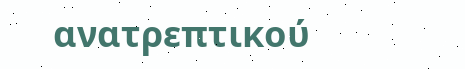ανατρεπτικού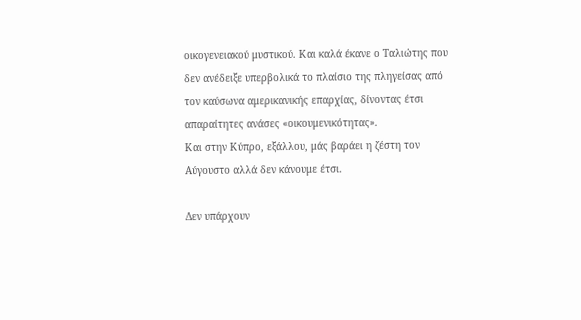οικογενειακού μυστικού. Και καλά έκανε ο Ταλιώτης που δεν ανέδειξε υπερβολικά το πλαίσιο της πληγείσας από τον καύσωνα αμερικανικής επαρχίας, δίνοντας έτσι απαραίτητες ανάσες «οικουμενικότητας».
Και στην Κύπρο, εξάλλου, μάς βαράει η ζέστη τον Αύγουστο αλλά δεν κάνουμε έτσι.

Δεν υπάρχουν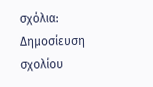σχόλια:
Δημοσίευση σχολίου